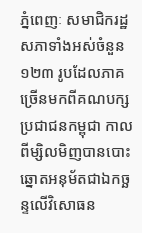ភ្នំពេញៈ សមាជិករដ្ឋសភាទាំងអស់ចំនួន ១២៣ រូបដែលភាគច្រើនមកពីគណបក្សប្រជាជនកម្ពុជា កាលពីម្សិលមិញបានបោះឆ្នោតអនុម័តជាឯកច្ឆន្ទលើវិសោធន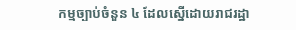កម្មច្បាប់ចំនួន ៤ ដែលស្នើដោយរាជរដ្ឋា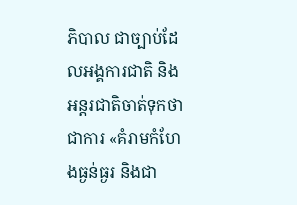ភិបាល ជាច្បាប់ដែលអង្គការជាតិ និងអន្តរជាតិចាត់ទុកថាជាការ «គំរាមកំហែងធ្ងន់ធ្ងរ និងជា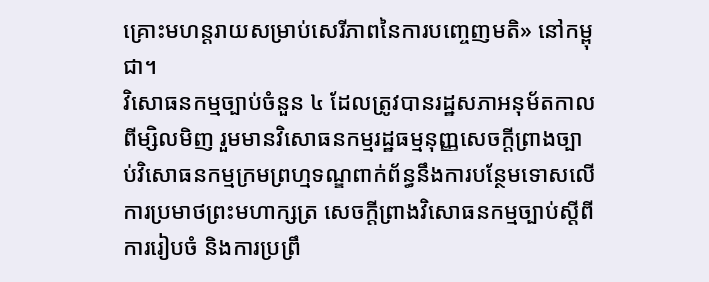គ្រោះមហន្តរាយសម្រាប់សេរីភាពនៃការបញ្ចេញមតិ» នៅកម្ពុជា។
វិសោធនកម្មច្បាប់ចំនួន ៤ ដែលត្រូវបានរដ្ឋសភាអនុម័តកាលពីម្សិលមិញ រួមមានវិសោធនកម្មរដ្ឋធម្មនុញ្ញសេចក្តីព្រាងច្បាប់វិសោធនកម្មក្រមព្រហ្មទណ្ឌពាក់ព័ន្ធនឹងការបន្ថែមទោសលើការប្រមាថព្រះមហាក្សត្រ សេចក្តីព្រាងវិសោធនកម្មច្បាប់ស្តីពីការរៀបចំ និងការប្រព្រឹ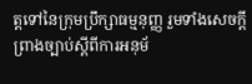ត្តទៅនៃក្រុមប្រឹក្សាធម្មនុញ្ញ រួមទាំងសេចក្តីព្រាងច្បាប់ស្តីពីការអនុម័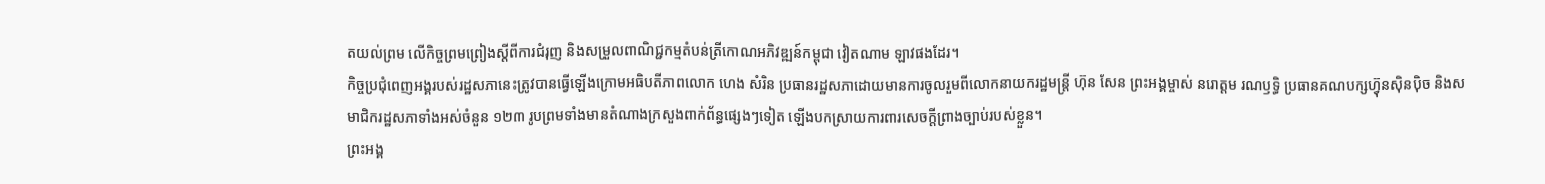តយល់ព្រម លើកិច្ចព្រមព្រៀងស្តីពីការជំរុញ និងសម្រួលពាណិជ្ជកម្មតំបន់ត្រីកោណអភិវឌ្ឍន៍កម្ពុជា វៀតណាម ឡាវផងដែរ។
កិច្ចប្រជុំពេញអង្គរបស់រដ្ឋសភានេះត្រូវបានធ្វើឡើងក្រោមអធិបតីភាពលោក ហេង សំរិន ប្រធានរដ្ឋសភាដោយមានការចូលរួមពីលោកនាយករដ្ឋមន្ត្រី ហ៊ុន សែន ព្រះអង្គម្ចាស់ នរោត្តម រណឫទ្ធិ ប្រធានគណបក្សហ៊្វុនស៊ិនប៉ិច និងសមាជិករដ្ឋសភាទាំងអស់ចំនួន ១២៣ រូបព្រមទាំងមានតំណាងក្រសួងពាក់ព័ន្ធផ្សេងៗទៀត ឡើងបកស្រាយការពារសេចក្តីព្រាងច្បាប់របស់ខ្លួន។
ព្រះអង្គ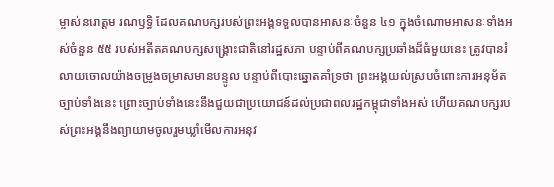ម្ចាស់នរោត្តម រណឫទ្ធិ ដែលគណបក្សរបស់ព្រះអង្គទទួលបានអាសនៈចំនួន ៤១ ក្នុងចំណោមអាសនៈទាំងអស់ចំនួន ៥៥ របស់អតីតគណបក្សសង្គ្រោះជាតិនៅរដ្ឋសភា បន្ទាប់ពីគណបក្សប្រឆាំងដ៏ធំមួយនេះ ត្រូវបានរំលាយចោលយ៉ាងចម្រូងចម្រាសមានបន្ទូល បន្ទាប់ពីបោះឆ្នោតគាំទ្រថា ព្រះអង្គយល់ស្របចំពោះការអនុម័តច្បាប់ទាំងនេះ ព្រោះច្បាប់ទាំងនេះនឹងជួយជាប្រយោជន៍ដល់ប្រជាពលរដ្ឋកម្ពុជាទាំងអស់ ហើយគណបក្សរបស់ព្រះអង្គនឹងព្យាយាមចូលរួមឃ្លាំមើលការអនុវ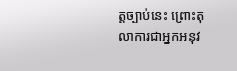ត្តច្បាប់នេះ ព្រោះតុលាការជាអ្នកអនុវ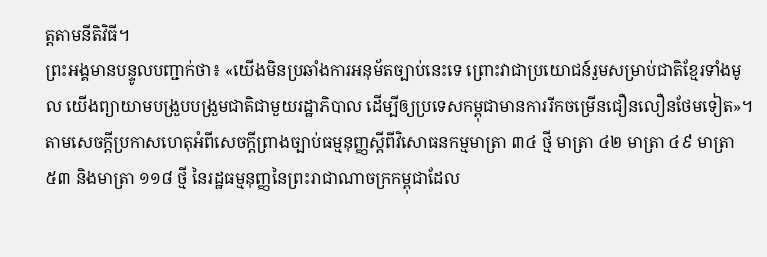ត្តតាមនីតិវិធី។
ព្រះអង្គមានបន្ទូលបញ្ជាក់ថា៖ «យើងមិនប្រឆាំងការអនុម័តច្បាប់នេះទេ ព្រោះវាជាប្រយោជន៍រួមសម្រាប់ជាតិខ្មែរទាំងមូល យើងព្យាយាមបង្រួបបង្រួមជាតិជាមួយរដ្ឋាភិបាល ដើម្បីឲ្យប្រទេសកម្ពុជាមានការរីកចម្រើនជឿនលឿនថែមទៀត»។
តាមសេចក្ដីប្រកាសហេតុអំពីសេចក្ដីព្រាងច្បាប់ធម្មនុញ្ញស្ដីពីវិសោធនកម្មមាត្រា ៣៤ ថ្មី មាត្រា ៤២ មាត្រា ៤៩ មាត្រា ៥៣ និងមាត្រា ១១៨ ថ្មី នៃរដ្ឋធម្មនុញ្ញនៃព្រះរាជាណាចក្រកម្ពុជាដែល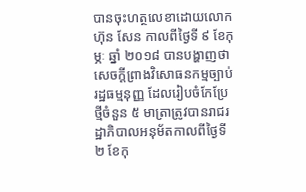បានចុះហត្ថលេខាដោយលោក ហ៊ុន សែន កាលពីថ្ងៃទី ៩ ខែកុម្ភៈ ឆ្នាំ ២០១៨ បានបង្ហាញថា សេចក្តីព្រាងវិសោធនកម្មច្បាប់រដ្ឋធម្មនុញ្ញ ដែលរៀបចំកែប្រែថ្មីចំនួន ៥ មាត្រាត្រូវបានរាជរដ្ឋាភិបាលអនុម័តកាលពីថ្ងៃទី ២ ខែកុ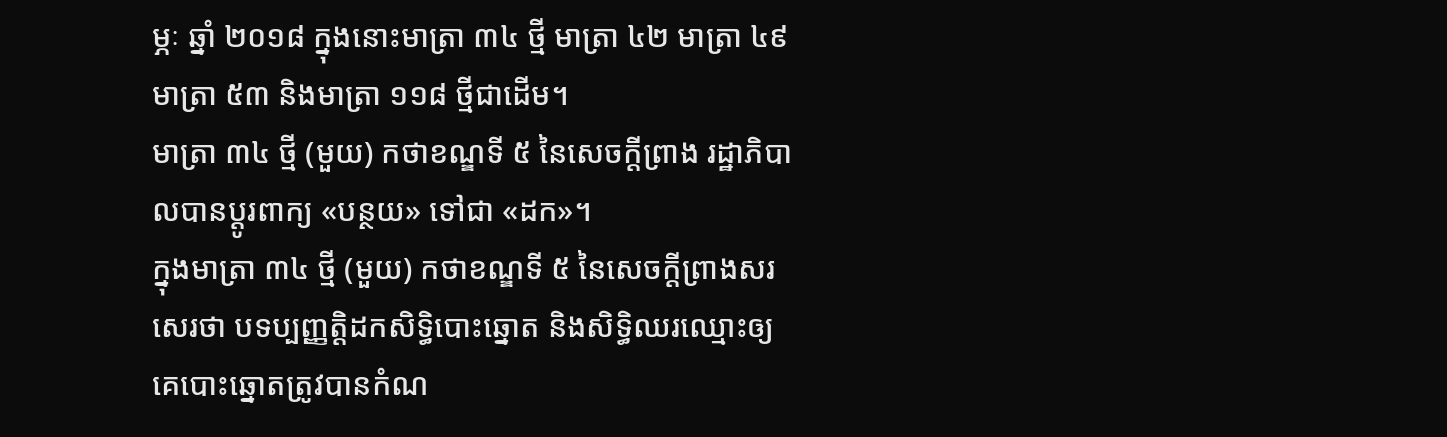ម្ភៈ ឆ្នាំ ២០១៨ ក្នុងនោះមាត្រា ៣៤ ថ្មី មាត្រា ៤២ មាត្រា ៤៩ មាត្រា ៥៣ និងមាត្រា ១១៨ ថ្មីជាដើម។
មាត្រា ៣៤ ថ្មី (មួយ) កថាខណ្ឌទី ៥ នៃសេចក្តីព្រាង រដ្ឋាភិបាលបានប្តូរពាក្យ «បន្ថយ» ទៅជា «ដក»។
ក្នុងមាត្រា ៣៤ ថ្មី (មួយ) កថាខណ្ឌទី ៥ នៃសេចក្តីព្រាងសរសេរថា បទប្បញ្ញត្តិដកសិទ្ធិបោះឆ្នោត និងសិទ្ធិឈរឈ្មោះឲ្យគេបោះឆ្នោតត្រូវបានកំណ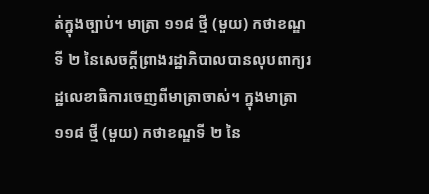ត់ក្នុងច្បាប់។ មាត្រា ១១៨ ថ្មី (មួយ) កថាខណ្ឌទី ២ នៃសេចក្តីព្រាងរដ្ឋាភិបាលបានលុបពាក្យរដ្ឋលេខាធិការចេញពីមាត្រាចាស់។ ក្នុងមាត្រា ១១៨ ថ្មី (មួយ) កថាខណ្ឌទី ២ នៃ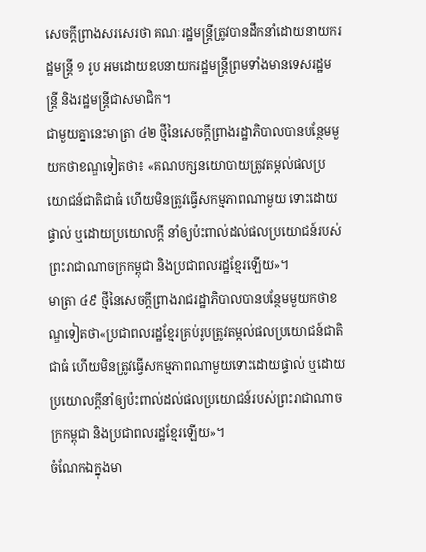សេចក្តីព្រាងសរសេរថា គណៈរដ្ឋមន្ត្រីត្រូវបានដឹកនាំដោយនាយករដ្ឋមន្ត្រី ១ រូប អមដោយឧបនាយករដ្ឋមន្ត្រីព្រមទាំងមានទេសរដ្ឋមន្ត្រី និងរដ្ឋមន្ត្រីជាសមាជិក។
ជាមួយគ្នានេះមាត្រា ៤២ ថ្មីនៃសេចក្តីព្រាងរដ្ឋាភិបាលបានបន្ថែមមួយកថាខណ្ឌទៀតថា៖ «គណបក្សនយោបាយត្រូវតម្កល់ផលប្រយោជន៍ជាតិជាធំ ហើយមិនត្រូវធ្វើសកម្មភាពណាមួយ ទោះដោយផ្ទាល់ ឬដោយប្រយោលក្តី នាំឲ្យប៉ះពាល់ដល់ផលប្រយោជន៍របស់ព្រះរាជាណាចក្រកម្ពុជា និងប្រជាពលរដ្ឋខ្មែរឡើយ»។
មាត្រា ៤៩ ថ្មីនៃសេចក្តីព្រាងរាជរដ្ឋាភិបាលបានបន្ថែមមួយកថាខណ្ឌទៀតថា«ប្រជាពលរដ្ឋខ្មែរគ្រប់រូបត្រូវតម្កល់ផលប្រយោជន៍ជាតិជាធំ ហើយមិនត្រូវធ្វើសកម្មភាពណាមួយទោះដោយផ្ទាល់ ឬដោយប្រយោលក្តីនាំឲ្យប៉ះពាល់ដល់ផលប្រយោជន៍របស់ព្រះរាជាណាចក្រកម្ពុជា និងប្រជាពលរដ្ឋខ្មែរឡើយ»។
ចំណែកឯក្នុងមា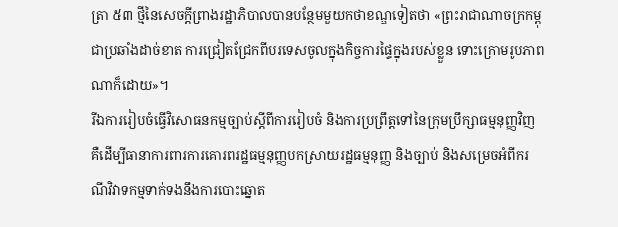ត្រា ៥៣ ថ្មីនៃសេចក្តីព្រាងរដ្ឋាភិបាលបានបន្ថែមមួយកថាខណ្ឌទៀតថា «ព្រះរាជាណាចក្រកម្ពុជាប្រឆាំងដាច់ខាត ការជ្រៀតជ្រែកពីបរទេសចូលក្នុងកិច្ចការផ្ទៃក្នុងរបស់ខ្លួន ទោះក្រោមរូបភាពណាក៏ដោយ»។
រីឯការរៀបចំធ្វើវិសោធនកម្មច្បាប់ស្តីពីការរៀបចំ និងការប្រព្រឹត្តទៅនៃក្រុមប្រឹក្សាធម្មនុញ្ញវិញ គឺដើម្បីធានាការពារការគោរពរដ្ឋធម្មនុញ្ញបកស្រាយរដ្ឋធម្មនុញ្ញ និងច្បាប់ និងសម្រេចអំពីករណីវិវាទកម្មទាក់ទងនឹងការបោះឆ្នោត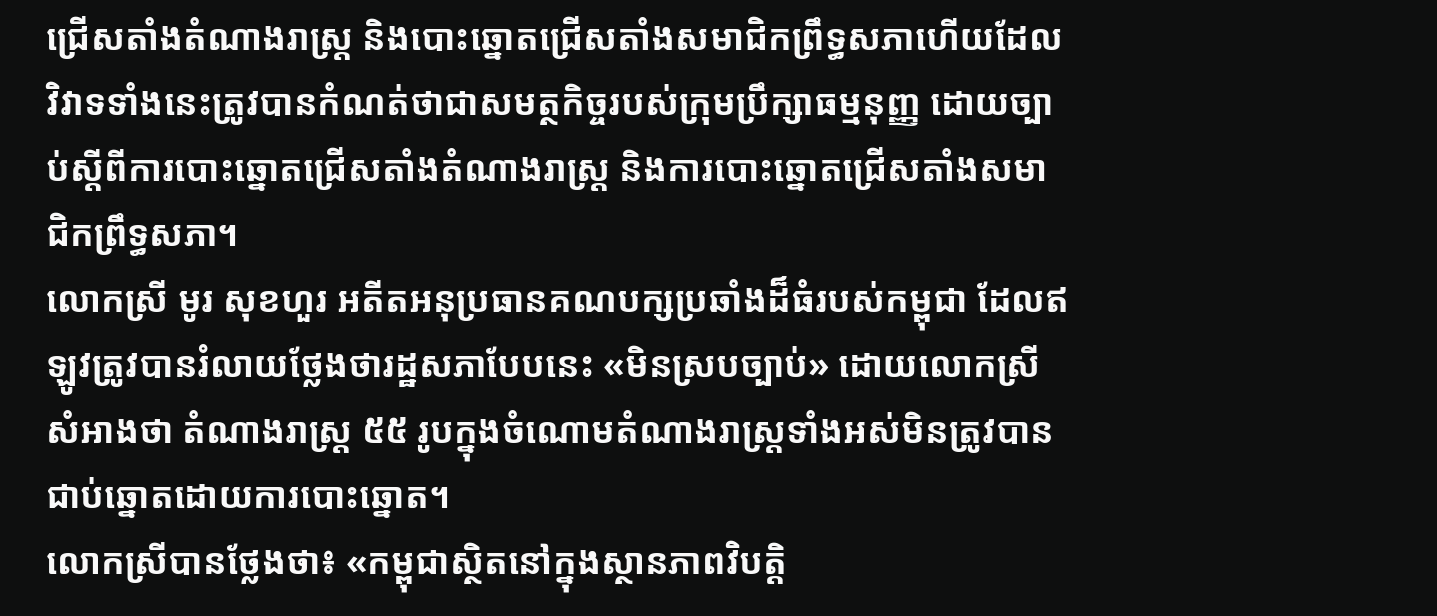ជ្រើសតាំងតំណាងរាស្ត្រ និងបោះឆ្នោតជ្រើសតាំងសមាជិកព្រឹទ្ធសភាហើយដែលវិវាទទាំងនេះត្រូវបានកំណត់ថាជាសមត្ថកិច្ចរបស់ក្រុមប្រឹក្សាធម្មនុញ្ញ ដោយច្បាប់ស្ដីពីការបោះឆ្នោតជ្រើសតាំងតំណាងរាស្ត្រ និងការបោះឆ្នោតជ្រើសតាំងសមាជិកព្រឹទ្ធសភា។
លោកស្រី មូរ សុខហួរ អតីតអនុប្រធានគណបក្សប្រឆាំងដ៏ធំរបស់កម្ពុជា ដែលឥឡូវត្រូវបានរំលាយថ្លែងថារដ្ឋសភាបែបនេះ «មិនស្របច្បាប់» ដោយលោកស្រីសំអាងថា តំណាងរាស្ត្រ ៥៥ រូបក្នុងចំណោមតំណាងរាស្ត្រទាំងអស់មិនត្រូវបានជាប់ឆ្នោតដោយការបោះឆ្នោត។
លោកស្រីបានថ្លែងថា៖ «កម្ពុជាស្ថិតនៅក្នុងស្ថានភាពវិបត្តិ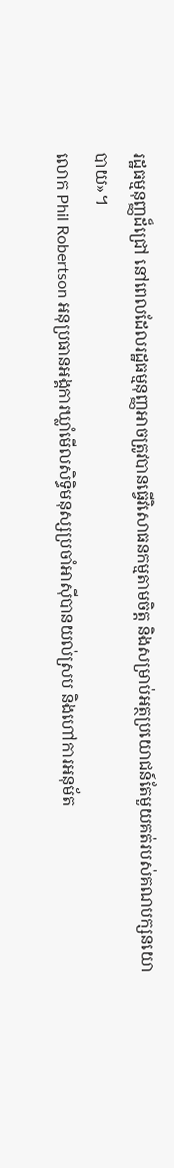រដ្ឋធម្មនុញ្ញដ៏ជ្រៅ នៅពេលដែលរដ្ឋធម្មនុញ្ញអាចត្រូវបានធ្វើវិសោធនកម្មតាមចិត្ត និងសម្រាប់អត្ថប្រយោជន៍តែមួយគត់របស់គណបក្សនយោបាយ»។
លោក Phil Robertson អនុប្រធានអង្គការឃ្លាំមើលសិទ្ធិមនុស្សប្រចាំអាស៊ីបានយល់ស្រប និងហៅការអនុម័ត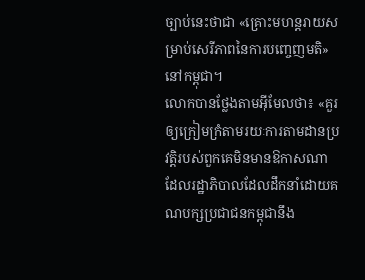ច្បាប់នេះថាជា «គ្រោះមហន្តរាយសម្រាប់សេរីភាពនៃការបញ្ចេញមតិ» នៅកម្ពុជា។
លោកបានថ្លែងតាមអ៊ីមែលថា៖ «គួរឲ្យក្រៀមក្រំតាមរយៈការតាមដានប្រវត្តិរបស់ពួកគេមិនមានឱកាសណាដែលរដ្ឋាភិបាលដែលដឹកនាំដោយគណបក្សប្រជាជនកម្ពុជានឹង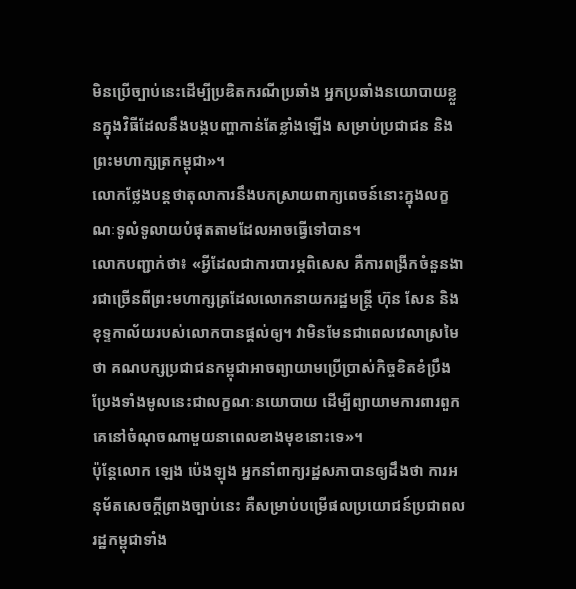មិនប្រើច្បាប់នេះដើម្បីប្រឌិតករណីប្រឆាំង អ្នកប្រឆាំងនយោបាយខ្លួនក្នុងវិធីដែលនឹងបង្កបញ្ហាកាន់តែខ្លាំងឡើង សម្រាប់ប្រជាជន និងព្រះមហាក្សត្រកម្ពុជា»។
លោកថ្លែងបន្តថាតុលាការនឹងបកស្រាយពាក្យពេចន៍នោះក្នុងលក្ខណៈទូលំទូលាយបំផុតតាមដែលអាចធ្វើទៅបាន។
លោកបញ្ជាក់ថា៖ «អ្វីដែលជាការបារម្ភពិសេស គឺការពង្រីកចំនួនងារជាច្រើនពីព្រះមហាក្សត្រដែលលោកនាយករដ្ឋមន្ត្រី ហ៊ុន សែន និងខុទ្ទកាល័យរបស់លោកបានផ្តល់ឲ្យ។ វាមិនមែនជាពេលវេលាស្រមៃថា គណបក្សប្រជាជនកម្ពុជាអាចព្យាយាមប្រើប្រាស់កិច្ចខិតខំប្រឹងប្រែងទាំងមូលនេះជាលក្ខណៈនយោបាយ ដើម្បីព្យាយាមការពារពួកគេនៅចំណុចណាមួយនាពេលខាងមុខនោះទេ»។
ប៉ុន្តែលោក ឡេង ប៉េងឡុង អ្នកនាំពាក្យរដ្ឋសភាបានឲ្យដឹងថា ការអនុម័តសេចក្តីព្រាងច្បាប់នេះ គឺសម្រាប់បម្រើផលប្រយោជន៍ប្រជាពលរដ្ឋកម្ពុជាទាំង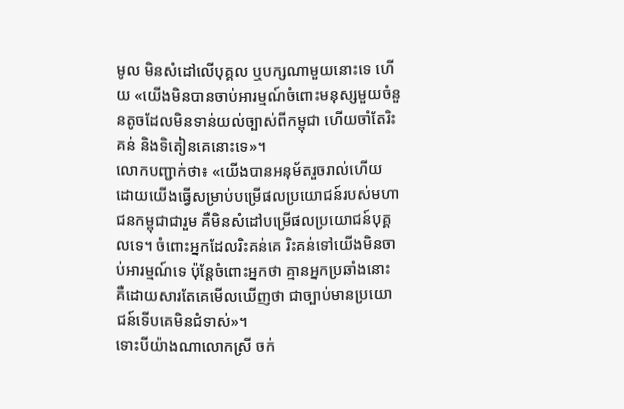មូល មិនសំដៅលើបុគ្គល ឬបក្សណាមួយនោះទេ ហើយ «យើងមិនបានចាប់អារម្មណ៍ចំពោះមនុស្សមួយចំនួនតូចដែលមិនទាន់យល់ច្បាស់ពីកម្ពុជា ហើយចាំតែរិះគន់ និងទិតៀនគេនោះទេ»។
លោកបញ្ជាក់ថា៖ «យើងបានអនុម័តរួចរាល់ហើយ ដោយយើងធ្វើសម្រាប់បម្រើផលប្រយោជន៍របស់មហាជនកម្ពុជាជារួម គឺមិនសំដៅបម្រើផលប្រយោជន៍បុគ្គលទេ។ ចំពោះអ្នកដែលរិះគន់គេ រិះគន់ទៅយើងមិនចាប់អារម្មណ៍ទេ ប៉ុន្ដែចំពោះអ្នកថា គ្មានអ្នកប្រឆាំងនោះ គឺដោយសារតែគេមើលឃើញថា ជាច្បាប់មានប្រយោជន៍ទើបគេមិនជំទាស់»។
ទោះបីយ៉ាងណាលោកស្រី ចក់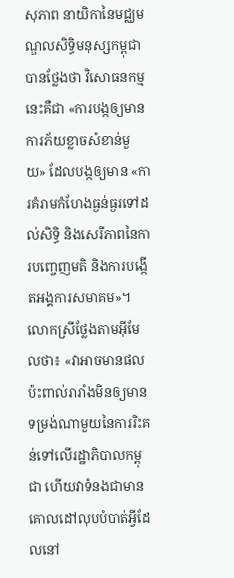សុភាព នាយិកានៃមជ្ឈមណ្ឌលសិទ្ធិមនុស្សកម្ពុជាបានថ្លែងថា វិសោធនកម្មនេះគឺជា «ការបង្កឲ្យមានការភ័យខ្លាចសំខាន់មួយ» ដែលបង្កឲ្យមាន «ការគំរាមកំហែងធ្ងន់ធ្ងរទៅដល់សិទ្ធិ និងសេរីភាពនៃការបញ្ចេញមតិ និងការបង្កើតអង្គការសមាគម»។
លោកស្រីថ្លែងតាមអ៊ីមែលថា៖ «វាអាចមានផលប៉ះពាល់រារាំងមិនឲ្យមានទម្រង់ណាមួយនៃការរិះគន់ទៅលើរដ្ឋាភិបាលកម្ពុជា ហើយវាទំនងជាមានគោលដៅលុបបំបាត់អ្វីដែលនៅ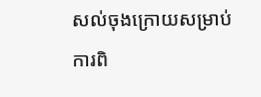សល់ចុងក្រោយសម្រាប់ការពិ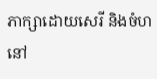ភាក្សាដោយសេរី និងចំហនៅ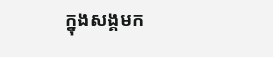ក្នុងសង្គមក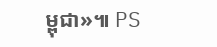ម្ពុជា»៕ PS